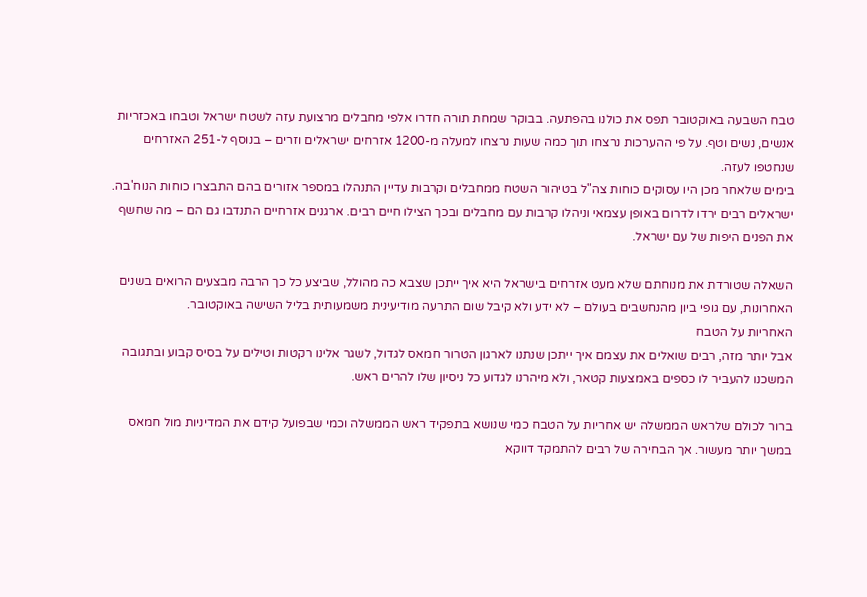טבח השבעה באוקטובר תפס את כולנו בהפתעה. בבוקר שמחת תורה חדרו אלפי מחבלים מרצועת עזה לשטח ישראל וטבחו באכזריות אנשים, נשים וטף. על פי ההערכות נרצחו תוך כמה שעות נרצחו למעלה מ-1200 אזרחים ישראלים וזרים – בנוסף ל-251 האזרחים שנחטפו לעזה.
בימים שלאחר מכן היו עסוקים כוחות צה"ל בטיהור השטח ממחבלים וקרבות עדיין התנהלו במספר אזורים בהם התבצרו כוחות הנוח'בה. ישראלים רבים ירדו לדרום באופן עצמאי וניהלו קרבות עם מחבלים ובכך הצילו חיים רבים. ארגנים אזרחיים התנדבו גם הם – מה שחשף את הפנים היפות של עם ישראל.

השאלה שטורדת את מנוחתם שלא מעט אזרחים בישראל היא איך ייתכן שצבא כה מהולל, שביצע כל כך הרבה מבצעים הרואים בשנים האחרונות, עם גופי ביון מהנחשבים בעולם – לא ידע ולא קיבל שום התרעה מודיעינית משמעותית בליל השישה באוקטובר.
האחריות על הטבח
אבל יותר מזה, רבים שואלים את עצמם איך ייתכן שנתנו לארגון הטרור חמאס לגדול, לשגר אלינו רקטות וטילים על בסיס קבוע ובתגובה המשכנו להעביר לו כספים באמצעות קטאר, ולא מיהרנו לגדוע כל ניסיון שלו להרים ראש.

ברור לכולם שלראש הממשלה יש אחריות על הטבח כמי שנושא בתפקיד ראש הממשלה וכמי שבפועל קידם את המדיניות מול חמאס במשך יותר מעשור. אך הבחירה של רבים להתמקד דווקא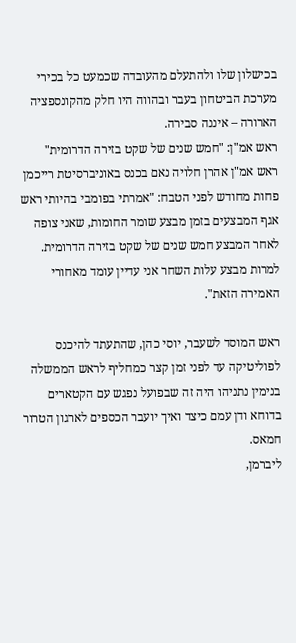בכישלון שלו ולהתעלם מהעובדה שכמעט כל בכירי מערכת הביטחון בעבר ובהווה היו חלק מהקונספציה הארורה – איננה סבירה.
ראש אמ"ן: "חמש שנים של שקט בזירה הדרומית"
ראש אמ"ן אהרן חלויה נאם בכנס באוניברסיטת רייכמן פחות מחודש לפני הטבח: "אמרתי בפומבי בהיותי ראש אגף המבצעים בזמן מבצע שומר החומות, שאני צופה לאחר המבצע חמש שנים של שקט בזירה הדרומית. למרות מבצע עלות השחר אני עדיין עומד מאחורי האמירה הזאת".

ראש המוסד לשעבר, יוסי כהן, שהתעתד להיכנס לפוליטיקה עד לפני זמן קצר כמחליף לראש הממשלה בנימין נתניהו היה זה שבפועל נפגש עם הקטארים בדוחא ודן עמם כיצד ואיך יועבר הכספים לארגון הטרור חמאס.
ליברמן,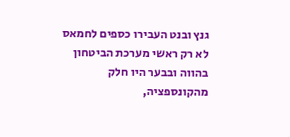גנץ ובנט העבירו כספים לחמאס
לא רק ראשי מערכת הביטחון בהווה ובבער היו חלק מהקונספציה,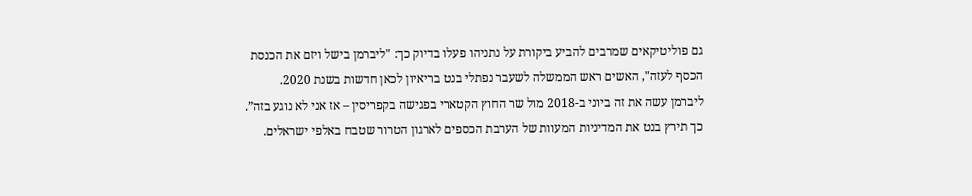גם פוליטיקאים שמרבים להביע ביקורת על נתניהו פעלו בדיוק כך: "ליברמן בישל ויזם את הכנסת הכסף לעזה", האשים ראש הממשלה לשעבר נפתלי בנט בריאיון לכאן חדשות בשנת 2020.
ליברמן עשה את זה ביוני ב-2018 מול שר החוץ הקטארי בפגישה בקפריסין – אז אני לא נוגע בזה”. כך תירץ בנט את המדיניות המעוות של הערבת הכספים לארגון הטרור שטבח באלפי ישראלים.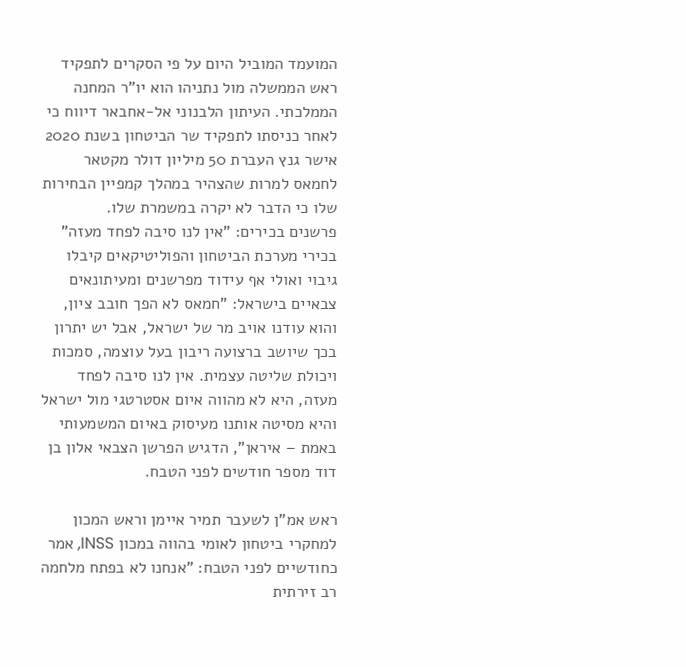המועמד המוביל היום על פי הסקרים לתפקיד ראש הממשלה מול נתניהו הוא יו"ר המחנה הממלכתי. העיתון הלבנוני אל-אחבאר דיווח כי לאחר כניסתו לתפקיד שר הביטחון בשנת 2020 אישר גנץ העברת 50 מיליון דולר מקטאר לחמאס למרות שהצהיר במהלך קמפיין הבחירות שלו כי הדבר לא יקרה במשמרת שלו.
פרשנים בכירים: "אין לנו סיבה לפחד מעזה"
בכירי מערכת הביטחון והפוליטיקאים קיבלו גיבוי ואולי אף עידוד מפרשנים ומעיתונאים צבאיים בישראל: "חמאס לא הפך חובב ציון, והוא עודנו אויב מר של ישראל, אבל יש יתרון בכך שיושב ברצועה ריבון בעל עוצמה, סמכות ויכולת שליטה עצמית. אין לנו סיבה לפחד מעזה, היא לא מהווה איום אסטרטגי מול ישראל והיא מסיטה אותנו מעיסוק באיום המשמעותי באמת – איראן", הדגיש הפרשן הצבאי אלון בן דוד מספר חודשים לפני הטבח.

ראש אמ"ן לשעבר תמיר איימן וראש המכון למחקרי ביטחון לאומי בהווה במכון INSS, אמר כחודשיים לפני הטבח: "אנחנו לא בפתח מלחמה רב זירתית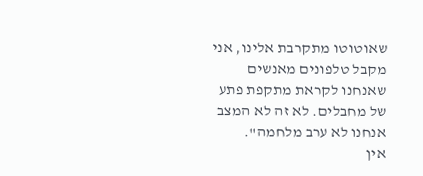שאוטוטו מתקרבת אלינו, אני מקבל טלפונים מאנשים שאנחנו לקראת מתקפת פתע של מחבלים. לא זה לא המצב אנחנו לא ערב מלחמה".
אין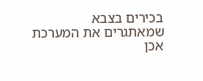בכירים בצבא שמאתגרים את המערכת
אכן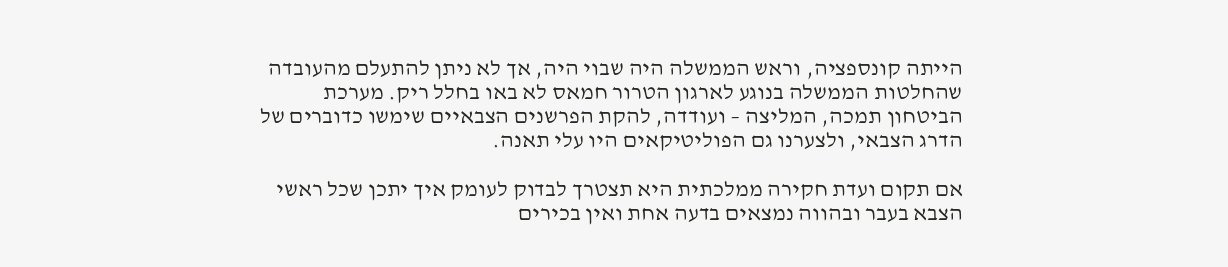הייתה קונספציה, וראש הממשלה היה שבוי היה, אך לא ניתן להתעלם מהעובדה שהחלטות הממשלה בנוגע לארגון הטרור חמאס לא באו בחלל ריק. מערכת הביטחון תמכה, המליצה – ועודדה, להקת הפרשנים הצבאיים שימשו כדוברים של הדרג הצבאי, ולצערנו גם הפוליטיקאים היו עלי תאנה.

אם תקום ועדת חקירה ממלכתית היא תצטרך לבדוק לעומק איך יתכן שכל ראשי הצבא בעבר ובהווה נמצאים בדעה אחת ואין בכירים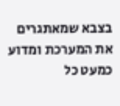בצבא שמאתגרים את המערכת ומדוע כמעט כל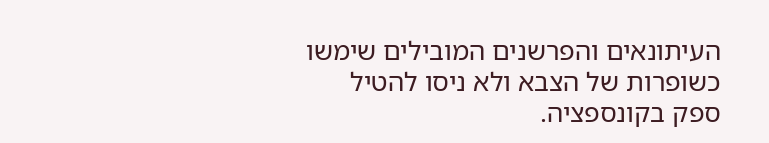העיתונאים והפרשנים המובילים שימשו כשופרות של הצבא ולא ניסו להטיל ספק בקונספציה.